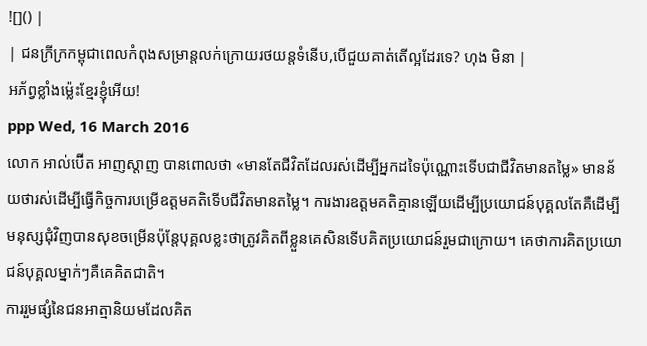![]() |
| ជនក្រីក្រកម្ពុជាពេលកំពុងសម្រាន្តលក់ក្រោយរថយន្តទំនើប,បើជួយគាត់តើល្អដែរទេ? ហុង មិនា |
អភ័ព្វខ្លាំងម្ល៉េះខ្មែរខ្ញុំអើយ!
ppp Wed, 16 March 2016
លោក អាល់ប៊ើត អាញស្ដាញ បានពោលថា «មានតែជីវិតដែលរស់ដើម្បីអ្នកដទៃប៉ុណ្ណោះទើបជាជីវិតមានតម្លៃ» មានន័យថារស់ដើម្បីធ្វើកិច្ចការបម្រើឧត្ដមគតិទើបជីវិតមានតម្លៃ។ ការងារឧត្ដមគតិគ្មានឡើយដើម្បីប្រយោជន៍បុគ្គលតែគឺដើម្បីមនុស្សជុំវិញបានសុខចម្រើនប៉ុន្ដែបុគ្គលខ្លះថាត្រូវគិតពីខ្លួនគេសិនទើបគិតប្រយោជន៍រួមជាក្រោយ។ គេថាការគិតប្រយោជន៍បុគ្គលម្នាក់ៗគឺគេគិតជាតិ។
ការរួមផ្សំនៃជនអាត្មានិយមដែលគិត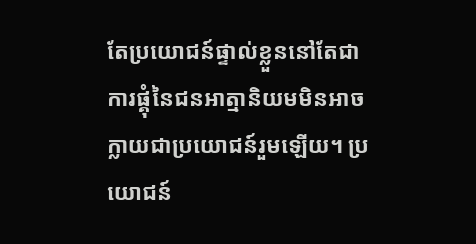តែប្រយោជន៍ផ្ទាល់ខ្លួននៅតែជាការផ្គុំនៃជនអាត្មានិយមមិនអាចក្លាយជាប្រយោជន៍រួមឡើយ។ ប្រយោជន៍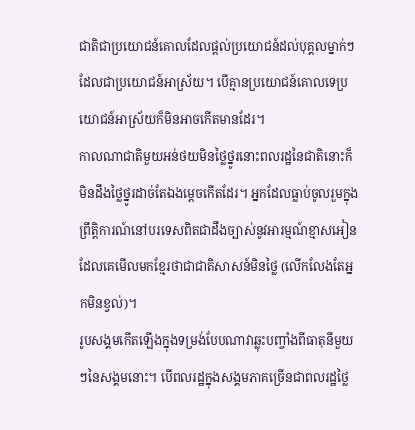ជាតិជាប្រយោជន៍គោលដែលផ្ដល់ប្រយោជន៍ដល់បុគ្គលម្នាក់ៗដែលជាប្រយោជន៍អាស្រ័យ។ បើគ្មានប្រយោជន៍គោលទេប្រយោជន៍អាស្រ័យក៏មិនអាចកើតមានដែរ។
កាលណាជាតិមួយអន់ថយមិនថ្លៃថ្នូរនោះពលរដ្ឋនៃជាតិនោះក៏មិនដឹងថ្លៃថ្នូរដាច់តែឯងម្ដេចកើតដែរ។ អ្នកដែលធ្លាប់ចូលរួមក្នុងព្រឹត្តិការណ៍នៅបរទេសពិតជាដឹងច្បាស់នូវអារម្មណ៍ខ្មាសអៀនដែលគេមើលមកខ្មែរថាជាជាតិសាសន៍មិនថ្លៃ (លើកលែងតែអ្នកមិនខ្វល់)។
រូបសង្គមកើតឡើងក្នុងទម្រង់បែបណាវាឆ្លុះបញ្ចាំងពីធាតុនីមួយៗនៃសង្គមនោះ។ បើពលរដ្ឋក្នុងសង្គមភាគច្រើនជាពលរដ្ឋថ្លៃ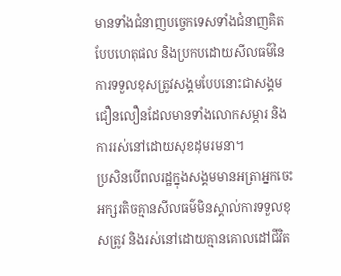មានទាំងជំនាញបច្ចេកទេសទាំងជំនាញគិតបែបហេតុផល និងប្រកបដោយសីលធម៌នៃការទទួលខុសត្រូវសង្គមបែបនោះជាសង្គមជឿនលឿនដែលមានទាំងលោកសម្ភារ និងការរស់នៅដោយសុខដុមរមនា។
ប្រសិនបើពលរដ្ឋក្នុងសង្គមមានអត្រាអ្នកចេះអក្សរតិចគ្មានសីលធម៌មិនស្គាល់ការទទួលខុសត្រូវ និងរស់នៅដោយគ្មានគោលដៅជីវិត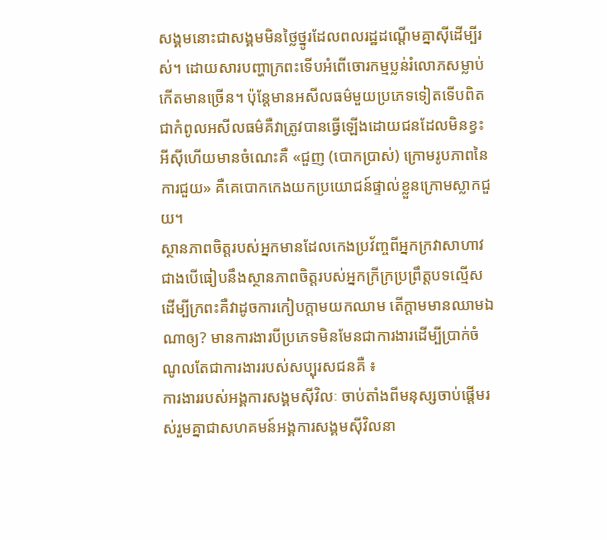សង្គមនោះជាសង្គមមិនថ្លៃថ្នូរដែលពលរដ្ឋដណ្តើមគ្នាស៊ីដើម្បីរស់។ ដោយសារបញ្ហាក្រពះទើបអំពើចោរកម្មប្លន់រំលោភសម្លាប់កើតមានច្រើន។ ប៉ុន្តែមានអសីលធម៌មួយប្រភេទទៀតទើបពិតជាកំពូលអសីលធម៌គឺវាត្រូវបានធ្វើឡើងដោយជនដែលមិនខ្វះអីស៊ីហើយមានចំណេះគឺ «ជួញ (បោកប្រាស់) ក្រោមរូបភាពនៃការជួយ» គឺគេបោកកេងយកប្រយោជន៍ផ្ទាល់ខ្លួនក្រោមស្លាកជួយ។
ស្ថានភាពចិត្ដរបស់អ្នកមានដែលកេងប្រវ័ញ្ចពីអ្នកក្រវាសាហាវជាងបើធៀបនឹងស្ថានភាពចិត្ដរបស់អ្នកក្រីក្រប្រព្រឹត្ដបទល្មើសដើម្បីក្រពះគឺវាដូចការកៀបក្ដាមយកឈាម តើក្ដាមមានឈាមឯណាឲ្យ? មានការងារបីប្រភេទមិនមែនជាការងារដើម្បីប្រាក់ចំណូលតែជាការងាររបស់សប្បុរសជនគឺ ៖
ការងាររបស់អង្គការសង្គមស៊ីវិលៈ ចាប់តាំងពីមនុស្សចាប់ផ្តើមរស់រួមគ្នាជាសហគមន៍អង្គការសង្គមស៊ីវិលនា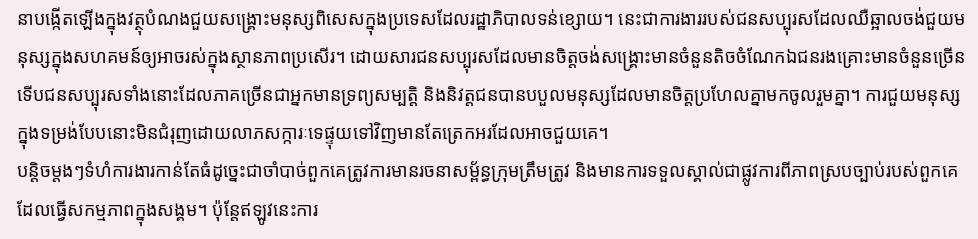នាបង្កើតឡើងក្នុងវត្ថុបំណងជួយសង្គ្រោះមនុស្សពិសេសក្នុងប្រទេសដែលរដ្ឋាភិបាលទន់ខ្សោយ។ នេះជាការងាររបស់ជនសប្បុរសដែលឈឺឆ្អាលចង់ជួយមនុស្សក្នុងសហគមន៍ឲ្យអាចរស់ក្នុងស្ថានភាពប្រសើរ។ ដោយសារជនសប្បុរសដែលមានចិត្ដចង់សង្គ្រោះមានចំនួនតិចចំណែកឯជនរងគ្រោះមានចំនួនច្រើនទើបជនសប្បុរសទាំងនោះដែលភាគច្រើនជាអ្នកមានទ្រព្យសម្បត្តិ និងនិវត្តជនបានបបួលមនុស្សដែលមានចិត្តប្រហែលគ្នាមកចូលរួមគ្នា។ ការជួយមនុស្សក្នុងទម្រង់បែបនោះមិនជំរុញដោយលាភសក្ការៈទេផ្ទុយទៅវិញមានតែត្រេកអរដែលអាចជួយគេ។
បន្ដិចម្ដងៗទំហំការងារកាន់តែធំដូច្នេះជាចាំបាច់ពួកគេត្រូវការមានរចនាសម័្ពន្ធក្រុមត្រឹមត្រូវ និងមានការទទួលស្គាល់ជាផ្លូវការពីភាពស្របច្បាប់របស់ពួកគេដែលធ្វើសកម្មភាពក្នុងសង្គម។ ប៉ុន្តែឥឡូវនេះការ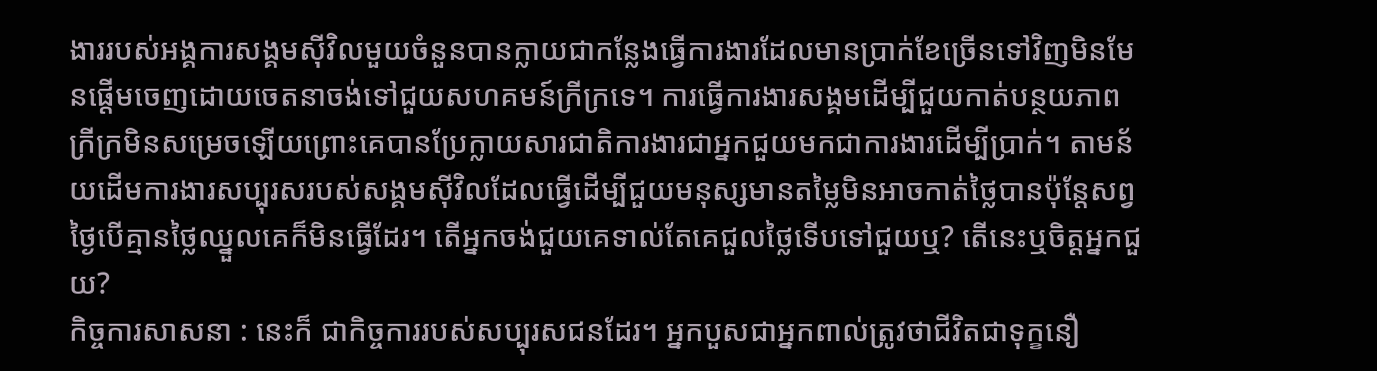ងាររបស់អង្គការសង្គមស៊ីវិលមួយចំនួនបានក្លាយជាកន្លែងធ្វើការងារដែលមានប្រាក់ខែច្រើនទៅវិញមិនមែនផ្តើមចេញដោយចេតនាចង់ទៅជួយសហគមន៍ក្រីក្រទេ។ ការធ្វើការងារសង្គមដើម្បីជួយកាត់បន្ថយភាពក្រីក្រមិនសម្រេចឡើយព្រោះគេបានប្រែក្លាយសារជាតិការងារជាអ្នកជួយមកជាការងារដើម្បីប្រាក់។ តាមន័យដើមការងារសប្បុរសរបស់សង្គមស៊ីវិលដែលធ្វើដើម្បីជួយមនុស្សមានតម្លៃមិនអាចកាត់ថ្លៃបានប៉ុន្ដែសព្វថ្ងៃបើគ្មានថ្លៃឈ្នួលគេក៏មិនធ្វើដែរ។ តើអ្នកចង់ជួយគេទាល់តែគេជួលថ្លៃទើបទៅជួយឬ? តើនេះឬចិត្ដអ្នកជួយ?
កិច្ចការសាសនា : នេះក៏ ជាកិច្ចការរបស់សប្បុរសជនដែរ។ អ្នកបួសជាអ្នកពាល់ត្រូវថាជីវិតជាទុក្ខនឿ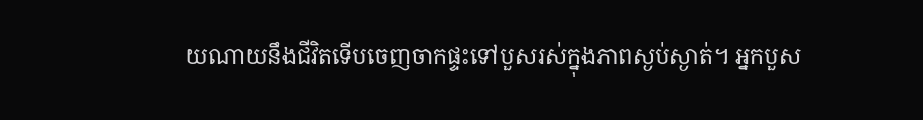យណាយនឹងជីវិតទើបចេញចាកផ្ទះទៅបួសរស់ក្នុងភាពស្ងប់ស្ងាត់។ អ្នកបួស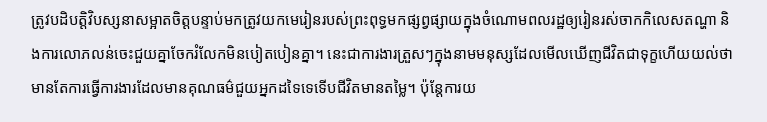ត្រូវបដិបត្ដិវិបស្សនាសម្អាតចិត្ដបន្ទាប់មកត្រូវយកមេរៀនរបស់ព្រះពុទ្ធមកផ្សព្វផ្សាយក្នុងចំណោមពលរដ្ឋឲ្យរៀនរស់ចាកកិលេសតណ្ហា និងការលោភលន់ចេះជួយគ្នាចែករំលែកមិនបៀតបៀនគ្នា។ នេះជាការងារត្រួសៗក្នុងនាមមនុស្សដែលមើលឃើញជីវិតជាទុក្ខហើយយល់ថាមានតែការធ្វើការងារដែលមានគុណធម៌ជួយអ្នកដទៃទេទើបជីវិតមានតម្លៃ។ ប៉ុន្ដែការយ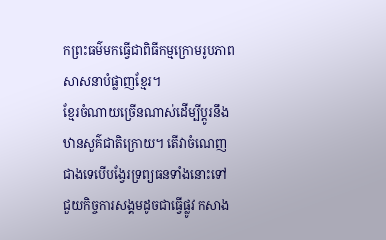កព្រះធម៌មកធ្វើជាពិធីកម្មក្រោមរូបភាពសាសនាបំផ្លាញខ្មែរ។
ខ្មែរចំណាយច្រើនណាស់ដើម្បីប្ដូរនឹងឋានសួគ៌ជាតិក្រោយ។ តើវាចំណេញជាងទេបើបង្វែរទ្រព្យធនទាំងនោះទៅជួយកិច្ចការសង្គមដូចជាធ្វើផ្លូវ កសាង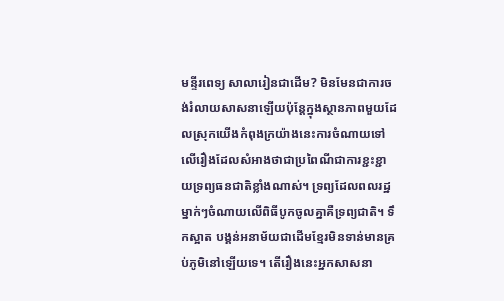មន្ទីរពេទ្យ សាលារៀនជាដើម? មិនមែនជាការចង់រំលាយសាសនាឡើយប៉ុន្ដែក្នុងស្ថានភាពមួយដែលស្រុកយើងកំពុងក្រយ៉ាងនេះការចំណាយទៅលើរឿងដែលសំអាងថាជាប្រពៃណីជាការខ្ជះខ្ជាយទ្រព្យធនជាតិខ្លាំងណាស់។ ទ្រព្យដែលពលរដ្ឋម្នាក់ៗចំណាយលើពិធីបូកចូលគ្នាគឺទ្រព្យជាតិ។ ទឹកស្អាត បង្គន់អនាម័យជាដើមខ្មែរមិនទាន់មានគ្រប់ភូមិនៅឡើយទេ។ តើរឿងនេះអ្នកសាសនា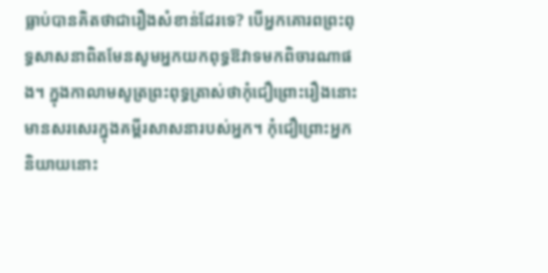ធ្លាប់បានគិតថាជារឿងសំខាន់ដែរទេ? បើអ្នកគោរពព្រះពុទ្ធសាសនាពិតមែនសូមអ្នកយកពុទ្ធឱវាទមកពិចារណាផង។ ក្នុងកាលាមសូត្រព្រះពុទ្ធត្រាស់ថាកុំជឿព្រោះរឿងនោះមានសរសេរក្នុងគម្ពីរសាសនារបស់អ្នក។ កុំជឿព្រោះអ្នកនិយាយនោះ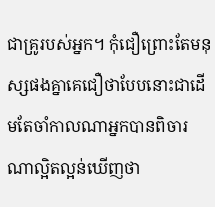ជាគ្រូរបស់អ្នក។ កុំជឿព្រោះតែមនុស្សផងគ្នាគេជឿថាបែបនោះជាដើមតែចាំកាលណាអ្នកបានពិចារណាល្អិតល្អន់ឃើញថា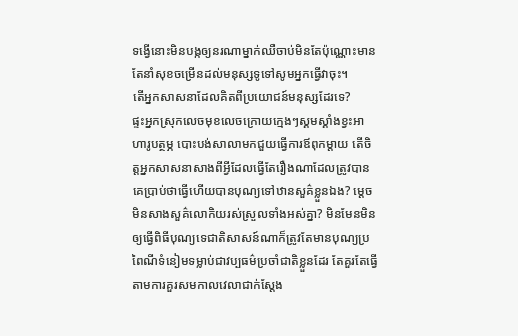ទង្វើនោះមិនបង្កឲ្យនរណាម្នាក់ឈឺចាប់មិនតែប៉ុណ្ណោះមានតែនាំសុខចម្រើនដល់មនុស្សទូទៅសូមអ្នកធ្វើវាចុះ។
តើអ្នកសាសនាដែលគិតពីប្រយោជន៍មនុស្សដែរទេ?
ផ្ទះអ្នកស្រុកលេចមុខលេចក្រោយក្មេងៗស្គមស្គាំងខ្វះអាហារូបត្ថម្ភ បោះបង់សាលាមកជួយធ្វើការឪពុកម្ដាយ តើចិត្ដអ្នកសាសនាសាងពីអ្វីដែលធ្វើតែរឿងណាដែលត្រូវបានគេប្រាប់ថាធ្វើហើយបានបុណ្យទៅឋានសួគ៌ខ្លួនឯង? ម្ដេចមិនសាងសួគ៌លោកិយរស់ស្រួលទាំងអស់គ្នា? មិនមែនមិនឲ្យធ្វើពិធីបុណ្យទេជាតិសាសន៍ណាក៏ត្រូវតែមានបុណ្យប្រពៃណីទំនៀមទម្លាប់ជាវប្បធម៌ប្រចាំជាតិខ្លួនដែរ តែគួរតែធ្វើតាមការគួរសមកាលវេលាជាក់ស្ដែង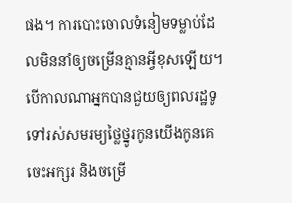ផង។ ការបោះចោលទំនៀមទម្លាប់ដែលមិននាំឲ្យចម្រើនគ្មានអ្វីខុសឡើយ។
បើកាលណាអ្នកបានជួយឲ្យពលរដ្ឋទូទៅរស់សមរម្យថ្លៃថ្នូរកូនយើងកូនគេចេះអក្សរ និងចម្រើ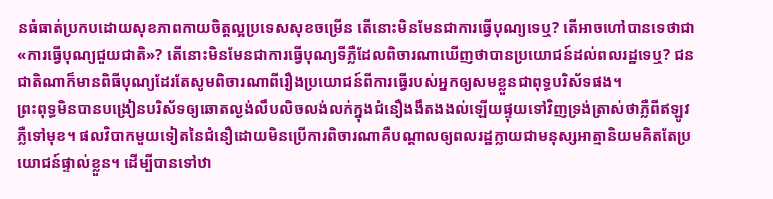នធំធាត់ប្រកបដោយសុខភាពកាយចិត្ដល្អប្រទេសសុខចម្រើន តើនោះមិនមែនជាការធ្វើបុណ្យទេឬ? តើអាចហៅបានទេថាជា «ការធ្វើបុណ្យជួយជាតិ»? តើនោះមិនមែនជាការធ្វើបុណ្យទីភ្លឺដែលពិចារណាឃើញថាបានប្រយោជន៍ដល់ពលរដ្ឋទេឬ? ជនជាតិណាក៏មានពិធីបុណ្យដែរតែសូមពិចារណាពីរឿងប្រយោជន៍ពីការធ្វើរបស់អ្នកឲ្យសមខ្លួនជាពុទ្ធបរិស័ទផង។
ព្រះពុទ្ធមិនបានបង្រៀនបរិស័ទឲ្យឆោតល្ងង់លឹបលិចលង់លក់ក្នុងជំនឿងងឹតងងល់ឡើយផ្ទុយទៅវិញទ្រង់ត្រាស់ថាភ្លឺពីឥឡូវភ្លឺទៅមុខ។ ផលវិបាកមួយទៀតនៃជំនឿដោយមិនប្រើការពិចារណាគឺបណ្ដាលឲ្យពលរដ្ឋក្លាយជាមនុស្សអាត្មានិយមគិតតែប្រយោជន៍ផ្ទាល់ខ្លួន។ ដើម្បីបានទៅឋា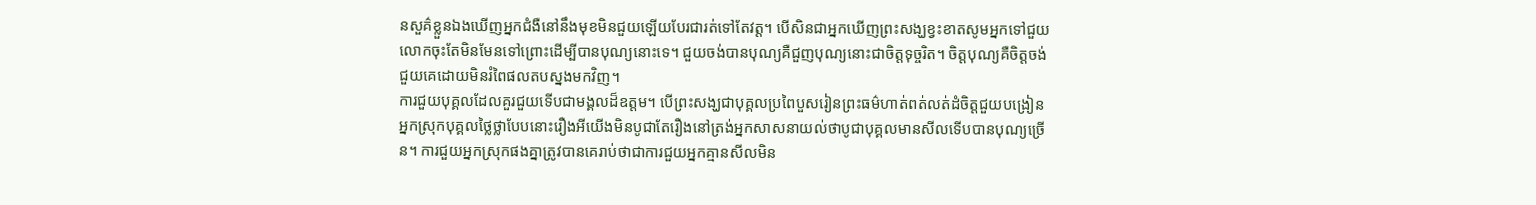នសួគ៌ខ្លួនឯងឃើញអ្នកជំងឺនៅនឹងមុខមិនជួយឡើយបែរជារត់ទៅតែវត្ដ។ បើសិនជាអ្នកឃើញព្រះសង្ឃខ្វះខាតសូមអ្នកទៅជួយលោកចុះតែមិនមែនទៅព្រោះដើម្បីបានបុណ្យនោះទេ។ ជួយចង់បានបុណ្យគឺជួញបុណ្យនោះជាចិត្ដទុច្ចរិត។ ចិត្ដបុណ្យគឺចិត្ដចង់ជួយគេដោយមិនរំពៃផលតបស្នងមកវិញ។
ការជួយបុគ្គលដែលគួរជួយទើបជាមង្គលដ៏ឧត្ដម។ បើព្រះសង្ឃជាបុគ្គលប្រពៃបួសរៀនព្រះធម៌ហាត់ពត់លត់ដំចិត្ដជួយបង្រៀនអ្នកស្រុកបុគ្គលថ្លៃថ្លាបែបនោះរឿងអីយើងមិនបូជាតែរឿងនៅត្រង់អ្នកសាសនាយល់ថាបូជាបុគ្គលមានសីលទើបបានបុណ្យច្រើន។ ការជួយអ្នកស្រុកផងគ្នាត្រូវបានគេរាប់ថាជាការជួយអ្នកគ្មានសីលមិន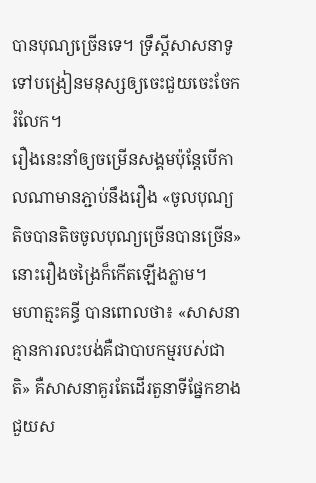បានបុណ្យច្រើនទេ។ ទ្រឹស្ដីសាសនាទូទៅបង្រៀនមនុស្សឲ្យចេះជួយចេះចែករំលែក។
រឿងនេះនាំឲ្យចម្រើនសង្គមប៉ុន្តែបើកាលណាមានភ្ជាប់នឹងរឿង «ចូលបុណ្យតិចបានតិចចូលបុណ្យច្រើនបានច្រើន» នោះរឿងចង្រៃក៏កើតឡើងភ្លាម។
មហាត្មះគន្ធី បានពោលថា៖ «សាសនាគ្មានការលះបង់គឺជាបាបកម្មរបស់ជាតិ» គឺសាសនាគួរតែដើរតួនាទីផ្នែកខាងជួយស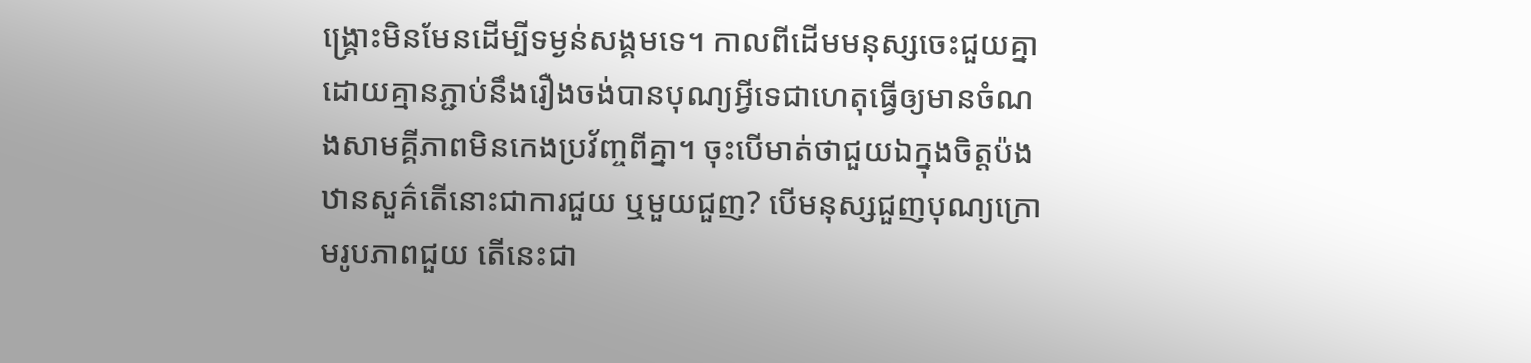ង្គ្រោះមិនមែនដើម្បីទម្ងន់សង្គមទេ។ កាលពីដើមមនុស្សចេះជួយគ្នាដោយគ្មានភ្ជាប់នឹងរឿងចង់បានបុណ្យអ្វីទេជាហេតុធ្វើឲ្យមានចំណងសាមគ្គីភាពមិនកេងប្រវ័ញ្ចពីគ្នា។ ចុះបើមាត់ថាជួយឯក្នុងចិត្ដប៉ងឋានសួគ៌តើនោះជាការជួយ ឬមួយជួញ? បើមនុស្សជួញបុណ្យក្រោមរូបភាពជួយ តើនេះជា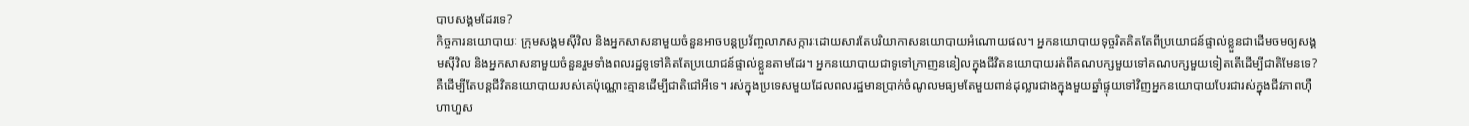បាបសង្គមដែរទេ?
កិច្ចការនយោបាយៈ ក្រុមសង្គមស៊ីវិល និងអ្នកសាសនាមួយចំនួនអាចបន្ដប្រវ័ញ្ចលាភសក្ការៈដោយសារតែបរិយាកាសនយោបាយអំណោយផល។ អ្នកនយោបាយទុច្ចរិតគិតតែពីប្រយោជន៍ផ្ទាល់ខ្លួនជាដើមចមឲ្យសង្គមស៊ីវិល និងអ្នកសាសនាមួយចំនួនរួមទាំងពលរដ្ឋទូទៅគិតតែប្រយោជន៍ផ្ទាល់ខ្លួនតាមដែរ។ អ្នកនយោបាយជាទូទៅក្រាញននៀលក្នុងជីវិតនយោបាយរត់ពីគណបក្សមួយទៅគណបក្សមួយទៀតតើដើម្បីជាតិមែនទេ? គឺដើម្បីតែបន្ដជីវិតនយោបាយរបស់គេប៉ុណ្ណោះគ្មានដើម្បីជាតិជៅអីទេ។ រស់ក្នុងប្រទេសមួយដែលពលរដ្ឋមានប្រាក់ចំណូលមធ្យមតែមួយពាន់ដុល្លារជាងក្នុងមួយឆ្នាំផ្ទុយទៅវិញអ្នកនយោបាយបែរជារស់ក្នុងជីវភាពហ៊ឺហាហួស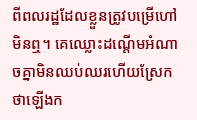ពីពលរដ្ឋដែលខ្លួនត្រូវបម្រើហៅមិនឮ។ គេឈ្លោះដណ្តើមអំណាចគ្នាមិនឈប់ឈរហើយស្រែកថាឡើងក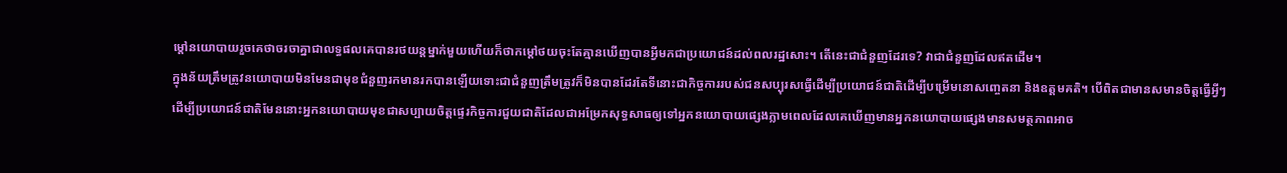ម្តៅនយោបាយរួចគេថាចរចាគ្នាជាលទ្ធផលគេបានរថយន្ដម្នាក់មួយហើយក៏ថាកម្ដៅថយចុះតែគ្មានឃើញបានអ្វីមកជាប្រយោជន៍ដល់ពលរដ្ឋសោះ។ តើនេះជាជំនួញដែរទេ? វាជាជំនួញដែលឥតដើម។
ក្នុងន័យត្រឹមត្រូវនយោបាយមិនមែនជាមុខជំនួញរកមានរកបានឡើយទោះជាជំនួញត្រឹមត្រូវក៏មិនបានដែរតែទីនោះជាកិច្ចការរបស់ជនសប្បុរសធ្វើដើម្បីប្រយោជន៍ជាតិដើម្បីបម្រើមនោសញ្ចេតនា និងឧត្តមគតិ។ បើពិតជាមានសមានចិត្ដធ្វើអ្វីៗដើម្បីប្រយោជន៍ជាតិមែននោះអ្នកនយោបាយមុខជាសប្បាយចិត្តផ្ទេរកិច្ចការជួយជាតិដែលជាអម្រែកសុទ្ធសាធឲ្យទៅអ្នកនយោបាយផ្សេងភ្លាមពេលដែលគេឃើញមានអ្នកនយោបាយផ្សេងមានសមត្ថភាពអាច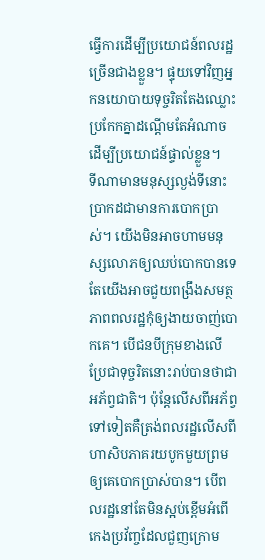ធ្វើការដើម្បីប្រយោជន៍ពលរដ្ឋច្រើនជាងខ្លួន។ ផ្ទុយទៅវិញអ្នកនយោបាយទុច្ចរិតតែងឈ្លោះប្រកែកគ្នាដណ្តើមតែអំណាចដើម្បីប្រយោជន៍ផ្ទាល់ខ្លួន។
ទីណាមានមនុស្សល្ងង់ទីនោះប្រាកដជាមានការបោកប្រាស់។ យើងមិនអាចហាមមនុស្សលោភឲ្យឈប់បោកបានទេតែយើងអាចជួយពង្រឹងសមត្ថភាពពលរដ្ឋកុំឲ្យងាយចាញ់បោកគេ។ បើជនបីក្រុមខាងលើប្រែជាទុច្ចរិតនោះរាប់បានថាជាអភ័ព្វជាតិ។ ប៉ុន្ដែលើសពីអភ័ព្វទៅទៀតគឺត្រង់ពលរដ្ឋលើសពីហាសិបភាគរយបូកមួយព្រមឲ្យគេបោកប្រាស់បាន។ បើពលរដ្ឋនៅតែមិនស្អប់ខ្ពើមអំពើកេងប្រវ័ញ្ចដែលជួញក្រោម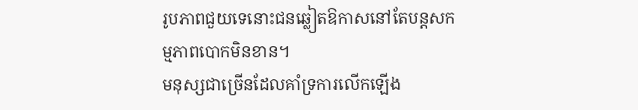រូបភាពជួយទេនោះជនឆ្លៀតឱកាសនៅតែបន្ដសកម្មភាពបោកមិនខាន។
មនុស្សជាច្រើនដែលគាំទ្រការលើកឡើង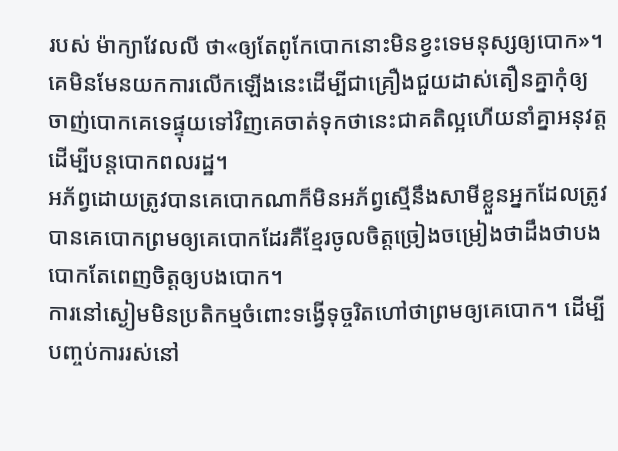របស់ ម៉ាក្យាវែលលី ថា«ឲ្យតែពូកែបោកនោះមិនខ្វះទេមនុស្សឲ្យបោក»។ គេមិនមែនយកការលើកឡើងនេះដើម្បីជាគ្រឿងជួយដាស់តឿនគ្នាកុំឲ្យចាញ់បោកគេទេផ្ទុយទៅវិញគេចាត់ទុកថានេះជាគតិល្អហើយនាំគ្នាអនុវត្ដដើម្បីបន្តបោកពលរដ្ឋ។
អភ័ព្វដោយត្រូវបានគេបោកណាក៏មិនអភ័ព្វស្មើនឹងសាមីខ្លួនអ្នកដែលត្រូវបានគេបោកព្រមឲ្យគេបោកដែរគឺខ្មែរចូលចិត្ដច្រៀងចម្រៀងថាដឹងថាបងបោកតែពេញចិត្ដឲ្យបងបោក។
ការនៅស្ងៀមមិនប្រតិកម្មចំពោះទង្វើទុច្ចរិតហៅថាព្រមឲ្យគេបោក។ ដើម្បីបញ្ចប់ការរស់នៅ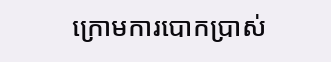ក្រោមការបោកប្រាស់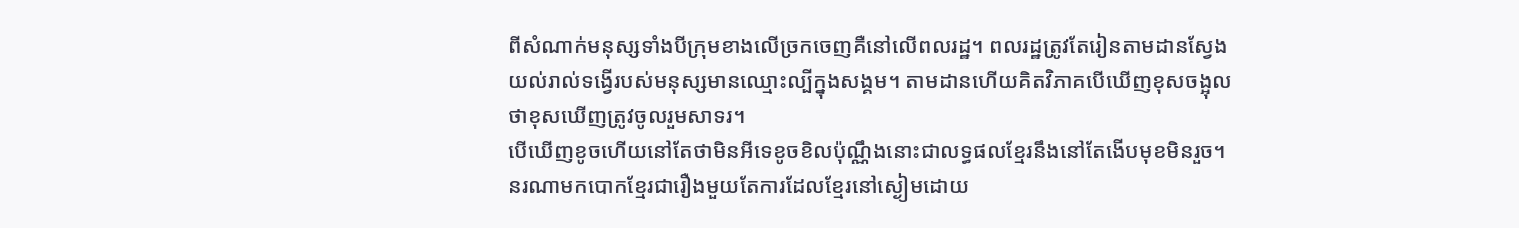ពីសំណាក់មនុស្សទាំងបីក្រុមខាងលើច្រកចេញគឺនៅលើពលរដ្ឋ។ ពលរដ្ឋត្រូវតែរៀនតាមដានស្វែងយល់រាល់ទង្វើរបស់មនុស្សមានឈ្មោះល្បីក្នុងសង្គម។ តាមដានហើយគិតវិភាគបើឃើញខុសចង្អុលថាខុសឃើញត្រូវចូលរួមសាទរ។
បើឃើញខូចហើយនៅតែថាមិនអីទេខូចខិលប៉ុណ្ណឹងនោះជាលទ្ធផលខ្មែរនឹងនៅតែងើបមុខមិនរួច។ នរណាមកបោកខ្មែរជារឿងមួយតែការដែលខ្មែរនៅស្ងៀមដោយ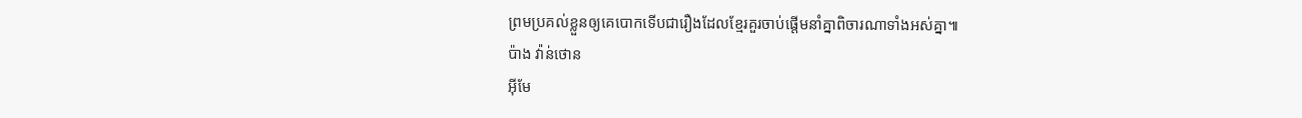ព្រមប្រគល់ខ្លួនឲ្យគេបោកទើបជារឿងដែលខ្មែរគួរចាប់ផ្ដើមនាំគ្នាពិចារណាទាំងអស់គ្នា៕
ប៉ាង វ៉ាន់ថោន
អ៊ីមែ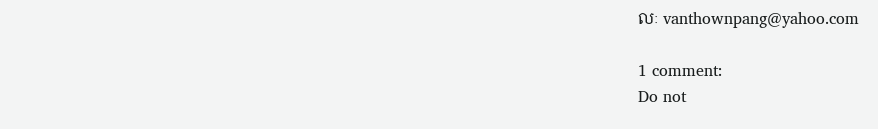លៈ vanthownpang@yahoo.com

1 comment:
Do not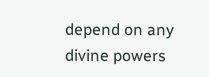depend on any divine powers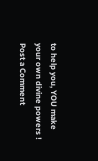to help you, YOU make your own divine powers !
Post a Comment